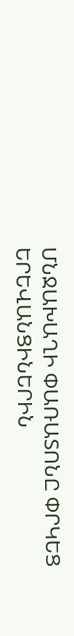ՄՆՋԱԽԱՂԻ ՓԱՌԱՏՈՆԸ ՓՐԿԵՑ ԵՐԵՎԱՆՑԻՆԵՐԻՆ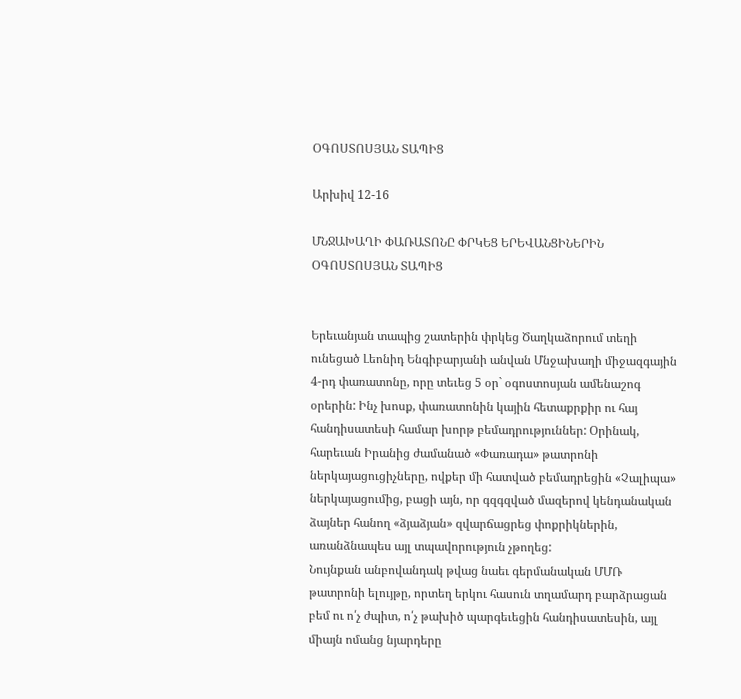ՕԳՈՍՏՈՍՅԱՆ ՏԱՊԻՑ

Արխիվ 12-16

ՄՆՋԱԽԱՂԻ ՓԱՌԱՏՈՆԸ ՓՐԿԵՑ ԵՐԵՎԱՆՑԻՆԵՐԻՆ ՕԳՈՍՏՈՍՅԱՆ ՏԱՊԻՑ


Երեւանյան տապից շատերին փրկեց Ծաղկաձորում տեղի ունեցած Լեոնիդ Ենգիբարյանի անվան Մնջախաղի միջազգային 4-րդ փառատոնը, որը տեւեց 5 օր` օգոստոսյան ամենաշոգ օրերին: Ինչ խոսք, փառատոնին կային հետաքրքիր ու հայ հանդիսատեսի համար խորթ բեմադրություններ: Օրինակ, հարեւան Իրանից ժամանած «Փառադա» թատրոնի ներկայացուցիչները, ովքեր մի հատված բեմադրեցին «Չալիպա» ներկայացումից, բացի այն, որ գզգզված մազերով կենդանական ձայներ հանող «ձյաձյան» զվարճացրեց փոքրիկներին, առանձնապես այլ տպավորություն չթողեց:
Նույնքան անբովանդակ թվաց նաեւ գերմանական ՄՄՌ թատրոնի ելույթը, որտեղ երկու հասուն տղամարդ բարձրացան բեմ ու ո՛չ ժպիտ, ո՛չ թախիծ պարգեւեցին հանդիսատեսին, այլ միայն ոմանց նյարդերը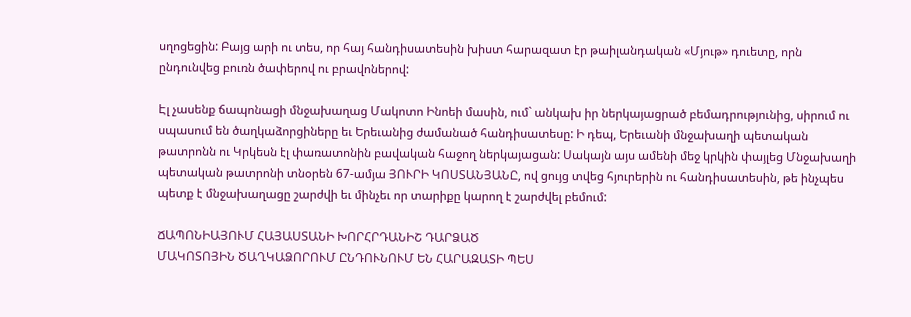սղոցեցին: Բայց արի ու տես, որ հայ հանդիսատեսին խիստ հարազատ էր թաիլանդական «Մյութ» դուետը, որն ընդունվեց բուռն ծափերով ու բրավոներով:

Էլ չասենք ճապոնացի մնջախաղաց Մակոտո Ինոեի մասին, ում` անկախ իր ներկայացրած բեմադրությունից, սիրում ու սպասում են ծաղկաձորցիները եւ Երեւանից ժամանած հանդիսատեսը: Ի դեպ, Երեւանի մնջախաղի պետական թատրոնն ու Կրկեսն էլ փառատոնին բավական հաջող ներկայացան: Սակայն այս ամենի մեջ կրկին փայլեց Մնջախաղի պետական թատրոնի տնօրեն 67-ամյա ՅՈՒՐԻ ԿՈՍՏԱՆՅԱՆԸ, ով ցույց տվեց հյուրերին ու հանդիսատեսին, թե ինչպես պետք է մնջախաղացը շարժվի եւ մինչեւ որ տարիքը կարող է շարժվել բեմում:

ՃԱՊՈՆԻԱՅՈՒՄ ՀԱՅԱՍՏԱՆԻ ԽՈՐՀՐԴԱՆԻՇ ԴԱՐՁԱԾ
ՄԱԿՈՏՈՅԻՆ ԾԱՂԿԱՁՈՐՈՒՄ ԸՆԴՈՒՆՈՒՄ ԵՆ ՀԱՐԱԶԱՏԻ ՊԵՍ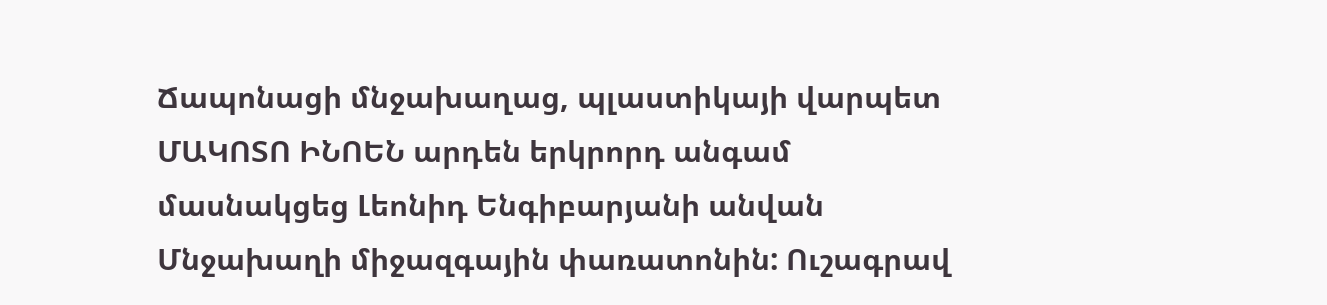Ճապոնացի մնջախաղաց, պլաստիկայի վարպետ ՄԱԿՈՏՈ ԻՆՈԵՆ արդեն երկրորդ անգամ մասնակցեց Լեոնիդ Ենգիբարյանի անվան Մնջախաղի միջազգային փառատոնին: Ուշագրավ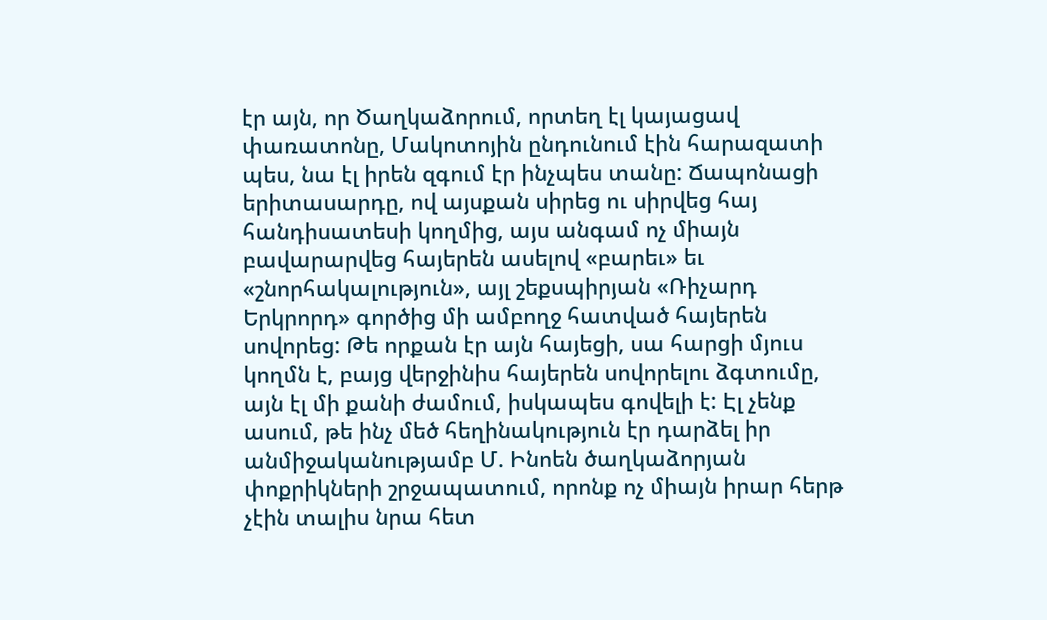էր այն, որ Ծաղկաձորում, որտեղ էլ կայացավ փառատոնը, Մակոտոյին ընդունում էին հարազատի պես, նա էլ իրեն զգում էր ինչպես տանը: Ճապոնացի երիտասարդը, ով այսքան սիրեց ու սիրվեց հայ հանդիսատեսի կողմից, այս անգամ ոչ միայն բավարարվեց հայերեն ասելով «բարեւ» եւ «շնորհակալություն», այլ շեքսպիրյան «Ռիչարդ Երկրորդ» գործից մի ամբողջ հատված հայերեն սովորեց: Թե որքան էր այն հայեցի, սա հարցի մյուս կողմն է, բայց վերջինիս հայերեն սովորելու ձգտումը, այն էլ մի քանի ժամում, իսկապես գովելի է: Էլ չենք ասում, թե ինչ մեծ հեղինակություն էր դարձել իր անմիջականությամբ Մ. Ինոեն ծաղկաձորյան փոքրիկների շրջապատում, որոնք ոչ միայն իրար հերթ չէին տալիս նրա հետ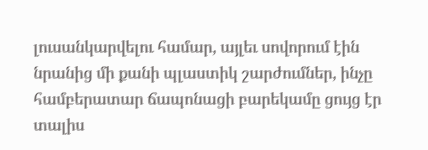լուսանկարվելու համար, այլեւ սովորում էին նրանից մի քանի պլաստիկ շարժումներ, ինչը համբերատար ճապոնացի բարեկամը ցույց էր տալիս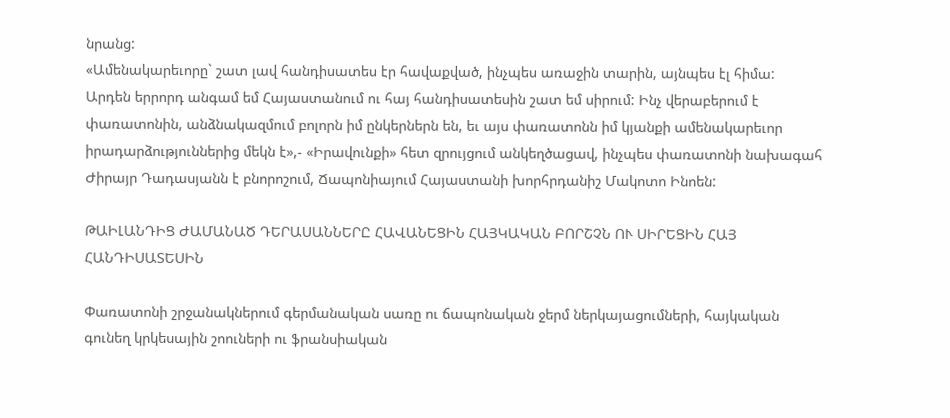նրանց:
«Ամենակարեւորը` շատ լավ հանդիսատես էր հավաքված, ինչպես առաջին տարին, այնպես էլ հիմա: Արդեն երրորդ անգամ եմ Հայաստանում ու հայ հանդիսատեսին շատ եմ սիրում: Ինչ վերաբերում է փառատոնին, անձնակազմում բոլորն իմ ընկերներն են, եւ այս փառատոնն իմ կյանքի ամենակարեւոր իրադարձություններից մեկն է»,- «Իրավունքի» հետ զրույցում անկեղծացավ, ինչպես փառատոնի նախագահ Ժիրայր Դադասյանն է բնորոշում, Ճապոնիայում Հայաստանի խորհրդանիշ Մակոտո Ինոեն:

ԹԱԻԼԱՆԴԻՑ ԺԱՄԱՆԱԾ ԴԵՐԱՍԱՆՆԵՐԸ ՀԱՎԱՆԵՑԻՆ ՀԱՅԿԱԿԱՆ ԲՈՐՇՉՆ ՈՒ ՍԻՐԵՑԻՆ ՀԱՅ ՀԱՆԴԻՍԱՏԵՍԻՆ

Փառատոնի շրջանակներում գերմանական սառը ու ճապոնական ջերմ ներկայացումների, հայկական գունեղ կրկեսային շոուների ու ֆրանսիական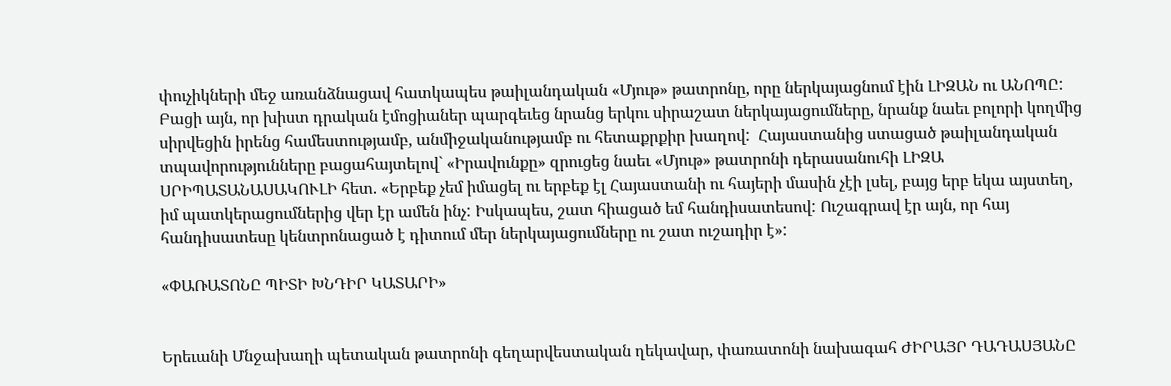փուչիկների մեջ առանձնացավ հատկապես թաիլանդական «Մյութ» թատրոնը, որը ներկայացնում էին ԼԻԶԱՆ ու ԱՆՈՊԸ: Բացի այն, որ խիստ դրական էմոցիաներ պարգեւեց նրանց երկու սիրաշատ ներկայացումները, նրանք նաեւ բոլորի կողմից սիրվեցին իրենց համեստությամբ, անմիջականությամբ ու հետաքրքիր խաղով:  Հայաստանից ստացած թաիլանդական տպավորությունները բացահայտելով` «Իրավունքը» զրուցեց նաեւ «Մյութ» թատրոնի դերասանուհի ԼԻԶԱ ՍՐԻՊԱՏԱՆԱՍԱԿՈՒԼԻ հետ. «Երբեք չեմ իմացել ու երբեք էլ Հայաստանի ու հայերի մասին չէի լսել, բայց երբ եկա այստեղ, իմ պատկերացումներից վեր էր ամեն ինչ: Իսկապես, շատ հիացած եմ հանդիսատեսով: Ուշագրավ էր այն, որ հայ հանդիսատեսը կենտրոնացած է դիտում մեր ներկայացումները ու շատ ուշադիր է»:

«ՓԱՌԱՏՈՆԸ ՊԻՏԻ ԽՆԴԻՐ ԿԱՏԱՐԻ»


Երեւանի Մնջախաղի պետական թատրոնի գեղարվեստական ղեկավար, փառատոնի նախագահ ԺԻՐԱՅՐ ԴԱԴԱՍՅԱՆԸ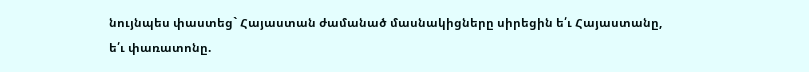նույնպես փաստեց` Հայաստան ժամանած մասնակիցները սիրեցին ե՛ւ Հայաստանը, ե՛ւ փառատոնը.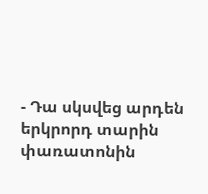- Դա սկսվեց արդեն երկրորդ տարին փառատոնին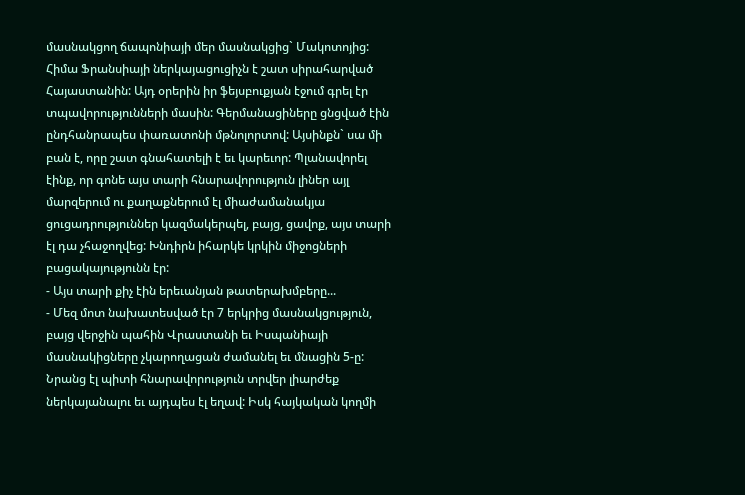մասնակցող ճապոնիայի մեր մասնակցից` Մակոտոյից: Հիմա Ֆրանսիայի ներկայացուցիչն է շատ սիրահարված Հայաստանին: Այդ օրերին իր ֆեյսբուքյան էջում գրել էր տպավորությունների մասին: Գերմանացիները ցնցված էին ընդհանրապես փառատոնի մթնոլորտով: Այսինքն` սա մի բան է, որը շատ գնահատելի է եւ կարեւոր: Պլանավորել էինք, որ գոնե այս տարի հնարավորություն լիներ այլ մարզերում ու քաղաքներում էլ միաժամանակյա ցուցադրություններ կազմակերպել, բայց, ցավոք, այս տարի էլ դա չհաջողվեց: Խնդիրն իհարկե կրկին միջոցների բացակայությունն էր:
- Այս տարի քիչ էին երեւանյան թատերախմբերը...
- Մեզ մոտ նախատեսված էր 7 երկրից մասնակցություն, բայց վերջին պահին Վրաստանի եւ Իսպանիայի մասնակիցները չկարողացան ժամանել եւ մնացին 5-ը: Նրանց էլ պիտի հնարավորություն տրվեր լիարժեք ներկայանալու եւ այդպես էլ եղավ: Իսկ հայկական կողմի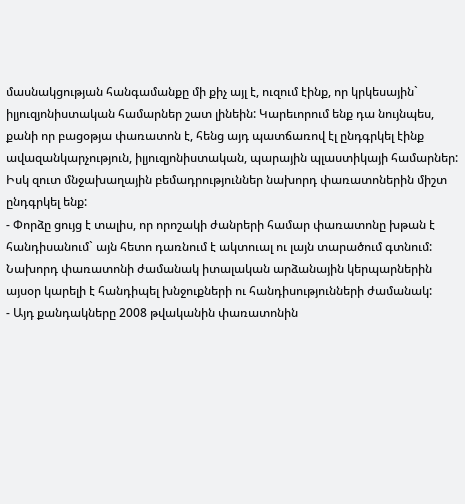մասնակցության հանգամանքը մի քիչ այլ է, ուզում էինք, որ կրկեսային` իլյուզյոնիստական համարներ շատ լինեին: Կարեւորում ենք դա նույնպես, քանի որ բացօթյա փառատոն է, հենց այդ պատճառով էլ ընդգրկել էինք ավազանկարչություն, իլյուզյոնիստական, պարային պլաստիկայի համարներ: Իսկ զուտ մնջախաղային բեմադրություններ նախորդ փառատոներին միշտ ընդգրկել ենք:
- Փորձը ցույց է տալիս, որ որոշակի ժանրերի համար փառատոնը խթան է հանդիսանում` այն հետո դառնում է ակտուալ ու լայն տարածում գտնում: Նախորդ փառատոնի ժամանակ իտալական արձանային կերպարներին այսօր կարելի է հանդիպել խնջուքների ու հանդիսությունների ժամանակ:
- Այդ քանդակները 2008 թվականին փառատոնին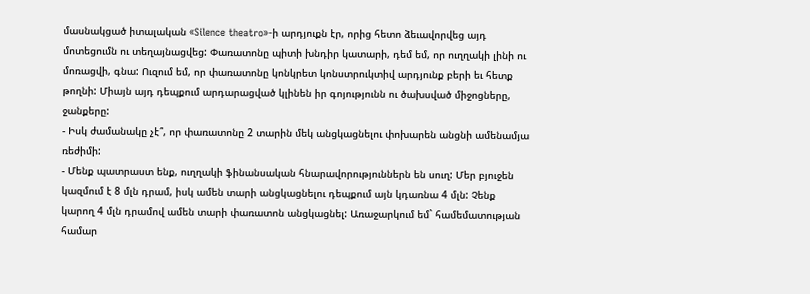մասնակցած իտալական «Silence theatro»-ի արդյուքն էր, որից հետո ձեւավորվեց այդ մոտեցումն ու տեղայնացվեց: Փառատոնը պիտի խնդիր կատարի, դեմ եմ, որ ուղղակի լինի ու մոռացվի, գնա: Ուզում եմ, որ փառատոնը կոնկրետ կոնստրուկտիվ արդյունք բերի եւ հետք թողնի: Միայն այդ դեպքում արդարացված կլինեն իր գոյությունն ու ծախսված միջոցները, ջանքերը:
- Իսկ ժամանակը չէ՞, որ փառատոնը 2 տարին մեկ անցկացնելու փոխարեն անցնի ամենամյա ռեժիմի:
- Մենք պատրաստ ենք, ուղղակի ֆինանսական հնարավորություններն են սուղ: Մեր բյուջեն կազմում է 8 մլն դրամ, իսկ ամեն տարի անցկացնելու դեպքում այն կդառնա 4 մլն: Չենք կարող 4 մլն դրամով ամեն տարի փառատոն անցկացնել: Առաջարկում եմ` համեմատության համար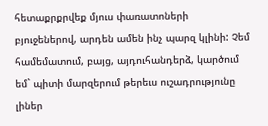հետաքրքրվեք մյուս փառատոների բյուջեներով, արդեն ամեն ինչ պարզ կլինի: Չեմ համեմատում, բայց, այդուհանդերձ, կարծում եմ` պիտի մարզերում թերեւս ուշադրությունը լիներ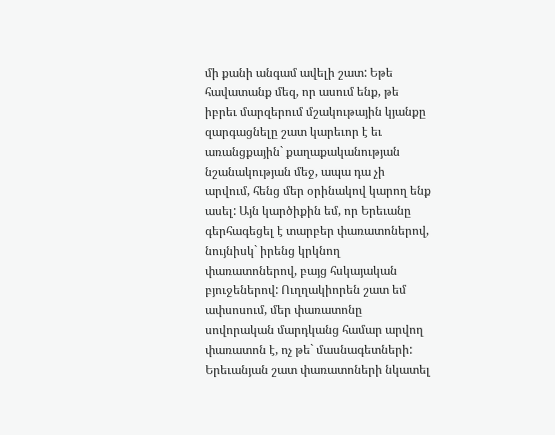մի քանի անգամ ավելի շատ: Եթե հավատանք մեզ, որ ասում ենք, թե իբրեւ մարզերում մշակութային կյանքը զարգացնելը շատ կարեւոր է եւ առանցքային` քաղաքականության նշանակության մեջ, ապա դա չի արվում, հենց մեր օրինակով կարող ենք ասել: Այն կարծիքին եմ, որ Երեւանը գերհագեցել է տարբեր փառատոներով, նույնիսկ` իրենց կրկնող փառատոներով, բայց հսկայական բյուջեներով: Ուղղակիորեն շատ եմ ափսոսում, մեր փառատոնը սովորական մարդկանց համար արվող փառատոն է, ոչ թե` մասնագետների: Երեւանյան շատ փառատոների նկատել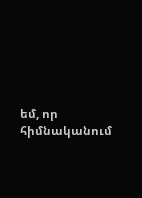եմ, որ հիմնականում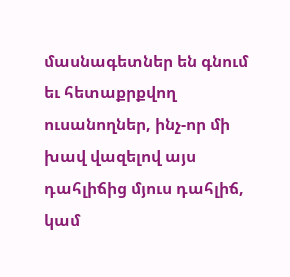մասնագետներ են գնում եւ հետաքրքվող ուսանողներ, ինչ-որ մի խավ վազելով այս դահլիճից մյուս դահլիճ, կամ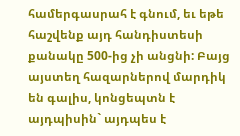համերգասրահ է գնում, եւ եթե հաշվենք այդ հանդիստեսի քանակը 500-ից չի անցնի: Բայց այստեղ հազարներով մարդիկ են գալիս, կոնցեպտն է այդպիսին` այդպես է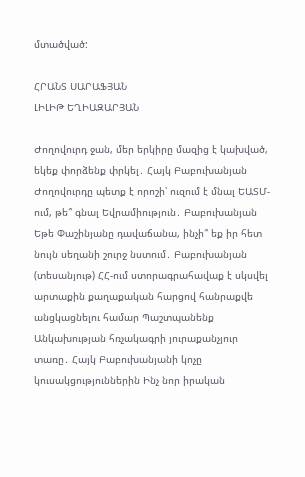մտածված:

ՀՐԱՆՏ ՍԱՐԱՖՅԱՆ
ԼԻԼԻԹ ԵՂԻԱԶԱՐՅԱՆ

Ժողովուրդ ջան, մեր երկիրը մազից է կախված, եկեք փորձենք փրկել․ Հայկ Բաբուխանյան Ժողովուրդը պետք է որոշի՝ ուզում է մնալ ԵԱՏՄ-ում, թե՞ գնալ Եվրամիություն․ Բաբուխանյան Եթե Փաշինյանը դավաճանա, ինչի՞ եք իր հետ նույն սեղանի շուրջ նստում․ Բաբուխանյան (տեսանյութ) ՀՀ-ում ստորագրահավաք է սկսվել արտաքին քաղաքական հարցով հանրաքվե անցկացնելու համար Պաշտպանենք Անկախության հռչակագրի յուրաքանչյուր տառը․ Հայկ Բաբուխանյանի կոչը կուսակցություններին Ինչ նոր իրական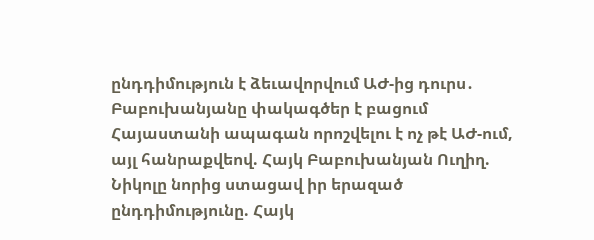ընդդիմություն է ձեւավորվում ԱԺ-ից դուրս․ Բաբուխանյանը փակագծեր է բացում Հայաստանի ապագան որոշվելու է ոչ թէ ԱԺ-ում, այլ հանրաքվեով. Հայկ Բաբուխանյան Ուղիղ. Նիկոլը նորից ստացավ իր երազած ընդդիմությունը. Հայկ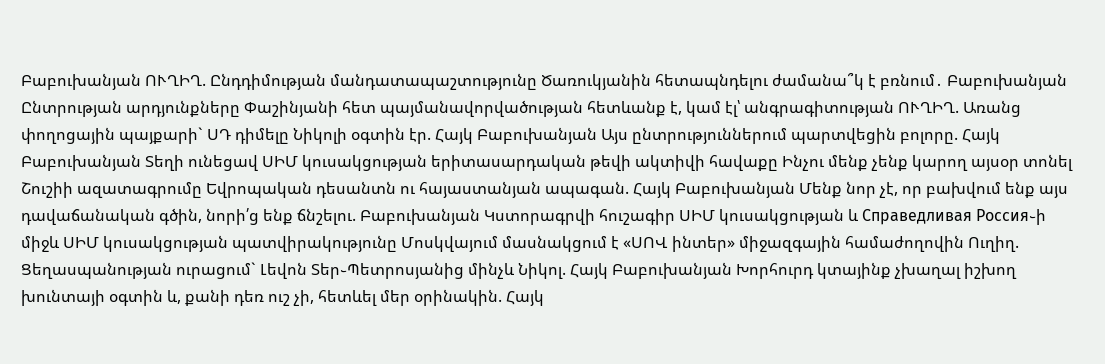Բաբուխանյան ՈՒՂԻՂ. Ընդդիմության մանդատապաշտությունը Ծառուկյանին հետապնդելու ժամանա՞կ է բռնում․ Բաբուխանյան Ընտրության արդյունքները Փաշինյանի հետ պայմանավորվածության հետևանք է, կամ էլ՝ անգրագիտության ՈՒՂԻՂ. Առանց փողոցային պայքարի` ՍԴ դիմելը Նիկոլի օգտին էր. Հայկ Բաբուխանյան Այս ընտրություններում պարտվեցին բոլորը. Հայկ Բաբուխանյան Տեղի ունեցավ ՍԻՄ կուսակցության երիտասարդական թեվի ակտիվի հավաքը Ինչու մենք չենք կարող այսօր տոնել Շուշիի ազատագրումը Եվրոպական դեսանտն ու հայաստանյան ապագան. Հայկ Բաբուխանյան Մենք նոր չէ, որ բախվում ենք այս դավաճանական գծին, նորի՛ց ենք ճնշելու. Բաբուխանյան Կստորագրվի հուշագիր ՍԻՄ կուսակցության և Справедливая Россия֊ի միջև ՍԻՄ կուսակցության պատվիրակությունը Մոսկվայում մասնակցում է «ՍՈՎ ինտեր» միջազգային համաժողովին Ուղիղ. Ցեղասպանության ուրացում` Լեվոն Տեր֊Պետրոսյանից մինչև Նիկոլ. Հայկ Բաբուխանյան Խորհուրդ կտայինք չխաղալ իշխող խունտայի օգտին և, քանի դեռ ուշ չի, հետևել մեր օրինակին. Հայկ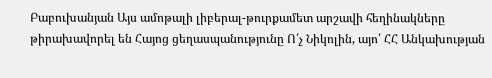Բաբուխանյան Այս ամոթալի լիբերալ-թուրքամետ արշավի հեղինակները թիրախավորել են Հայոց ցեղասպանությունը Ո՛չ Նիկոլին, այո՛ ՀՀ Անկախության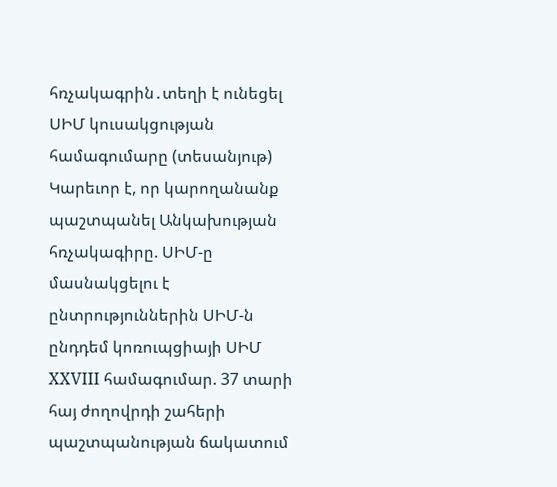հռչակագրին․տեղի է ունեցել ՍԻՄ կուսակցության համագումարը (տեսանյութ) Կարեւոր է, որ կարողանանք պաշտպանել Անկախության հռչակագիրը. ՍԻՄ-ը մասնակցելու է ընտրություններին ՍԻՄ-ն ընդդեմ կոռուպցիայի ՍԻՄ XXVIII համագումար. 37 տարի հայ ժողովրդի շահերի պաշտպանության ճակատում